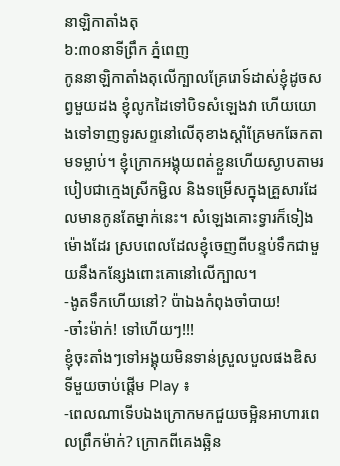នាឡិកាតាំងតុ
៦:៣០នាទីព្រឹក ភ្នំពេញ
កូននាឡិកាតាំងតុលើក្បាលគ្រែរោទ៍ដាស់ខ្ញុំដូចសព្វមួយដង ខ្ញុំលូកដៃទៅបិទសំឡេងវា ហើយយោងទៅទាញទូរសព្ទនៅលើតុខាងស្ដាំគ្រែមកឆែកតាមទម្លាប់។ ខ្ញុំក្រោកអង្គុយពត់ខ្លួនហើយស្ងាបតាមរបៀបជាក្មេងស្រីកម្ជិល និងទម្រើសក្នុងគ្រួសារដែលមានកូនតែម្នាក់នេះ។ សំឡេងគោះទ្វារក៏ទៀងម៉ោងដែរ ស្របពេលដែលខ្ញុំចេញពីបន្ទប់ទឹកជាមួយនឹងកន្សែងពោះគោនៅលើក្បាល។
-ងូតទឹកហើយនៅ? ប៉ាឯងកំពុងចាំបាយ!
-ចា៎ះម៉ាក់! ទៅហើយៗ!!!
ខ្ញុំចុះតាំងៗទៅអង្គុយមិនទាន់ស្រួលបួលផងឌិសទីមួយចាប់ផ្ដើម Play ៖
-ពេលណាទើបឯងក្រោកមកជួយចម្អិនអាហារពេលព្រឹកម៉ាក់? ក្រោកពីគេងឆ្អិន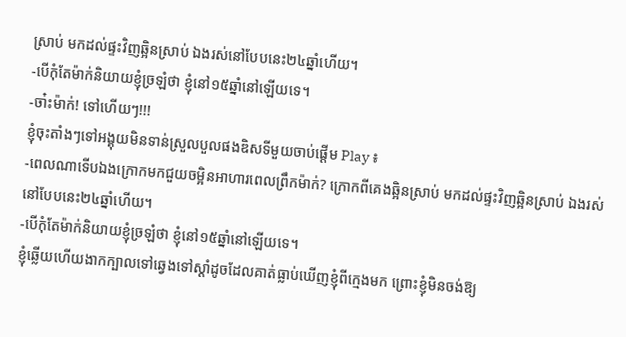ស្រាប់ មកដល់ផ្ទះវិញឆ្អិនស្រាប់ ឯងរស់នៅបែបនេះ២៤ឆ្នាំហើយ។
-បើកុំតែម៉ាក់និយាយខ្ញុំច្រឡំថា ខ្ញុំនៅ១៥ឆ្នាំនៅឡើយទេ។
-ចា៎ះម៉ាក់! ទៅហើយៗ!!!
ខ្ញុំចុះតាំងៗទៅអង្គុយមិនទាន់ស្រួលបួលផងឌិសទីមួយចាប់ផ្ដើម Play ៖
-ពេលណាទើបឯងក្រោកមកជួយចម្អិនអាហារពេលព្រឹកម៉ាក់? ក្រោកពីគេងឆ្អិនស្រាប់ មកដល់ផ្ទះវិញឆ្អិនស្រាប់ ឯងរស់នៅបែបនេះ២៤ឆ្នាំហើយ។
-បើកុំតែម៉ាក់និយាយខ្ញុំច្រឡំថា ខ្ញុំនៅ១៥ឆ្នាំនៅឡើយទេ។
ខ្ញុំឆ្លើយហើយងាកក្បាលទៅឆ្វេងទៅស្ដាំដូចដែលគាត់ធ្លាប់ឃើញខ្ញុំពីក្មេងមក ព្រោះខ្ញុំមិនចង់ឱ្យ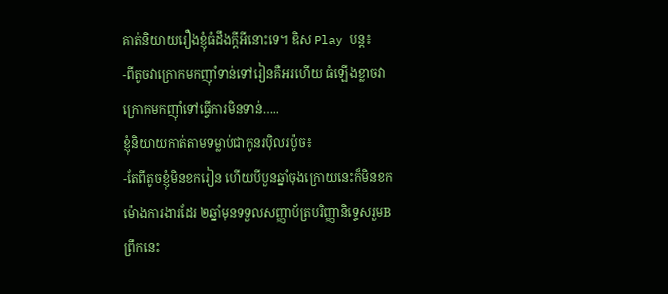គាត់និយាយរឿងខ្ញុំធំដឹងក្ដីអីនោះទេ។ ឌិស Play បន្ត៖
-ពីតូចវាក្រោកមកញ៉ាំទាន់ទៅរៀនគឺអរហើយ ធំឡើងខ្លាចវាក្រោកមកញ៉ាំទៅធ្វើការមិនទាន់…..
ខ្ញុំនិយាយកាត់តាមទម្លាប់ជាកូនរប៉ិលរប៉ូច៖
-តែពីតូចខ្ញុំមិនខករៀន ហើយបីបួនឆ្នាំចុងក្រោយនេះក៏មិនខកម៉ោងការងារដែរ ២ឆ្នាំមុនទទួលសញ្ញាប័ត្របរិញ្ញានិទ្ទេសរួមB ព្រឹកនេះ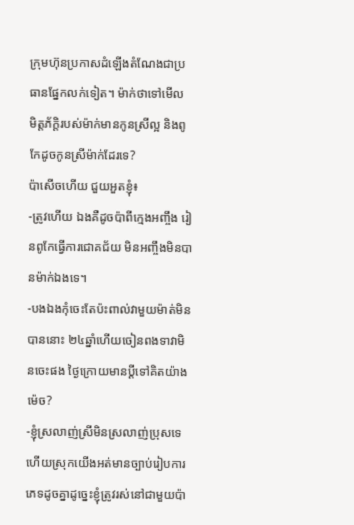ក្រុមហ៊ុនប្រកាសដំឡើងតំណែងជាប្រធានផ្នែកលក់ទៀត។ ម៉ាក់ថាទៅមើល មិត្តភ័ក្ដិរបស់ម៉ាក់មានកូនស្រីល្អ និងពូកែដូចកូនស្រីម៉ាក់ដែរទេ?
ប៉ាសើចហើយ ជួយអួតខ្ញុំ៖
-ត្រូវហើយ ឯងគឺដូចប៉ាពីក្មេងអញ្ចឹង រៀនពូកែធ្វើការជោគជ័យ មិនអញ្ចឹងមិនបានម៉ាក់ឯងទេ។
-បងឯងកុំចេះតែប៉ះពាល់វាមួយម៉ាត់មិនបាននោះ ២៤ឆ្នាំហើយចៀនពងទាវាមិនចេះផង ថ្ងៃក្រោយមានប្ដីទៅគិតយ៉ាងម៉េច?
-ខ្ញុំស្រលាញ់ស្រីមិនស្រលាញ់ប្រុសទេ ហើយស្រុកយើងអត់មានច្បាប់រៀបការភេទដូចគ្នាដូច្នេះខ្ញុំត្រូវរស់នៅជាមួយប៉ា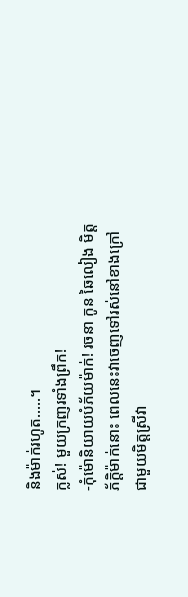និងម៉ាក់រហូត…..។
ក្លស់! មួយក្រញរទាំងព្រឹក!
-កុំម៉ោនិយាយបំភ័យម៉ាក់! រចនា កូន ឆៃលៀង មិត្តភ័ក្ដិម៉ាក់នោះ ពេលនេះវាចេញទៅរស់នៅខាងក្រៅជាមួយមិត្តស្រីវា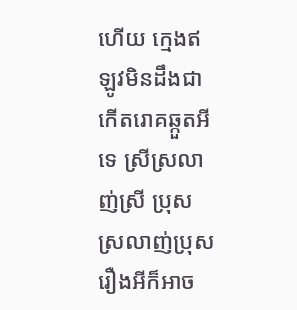ហើយ ក្មេងឥឡូវមិនដឹងជាកើតរោគឆ្កួតអីទេ ស្រីស្រលាញ់ស្រី ប្រុសស្រលាញ់ប្រុស រឿងអីក៏អាច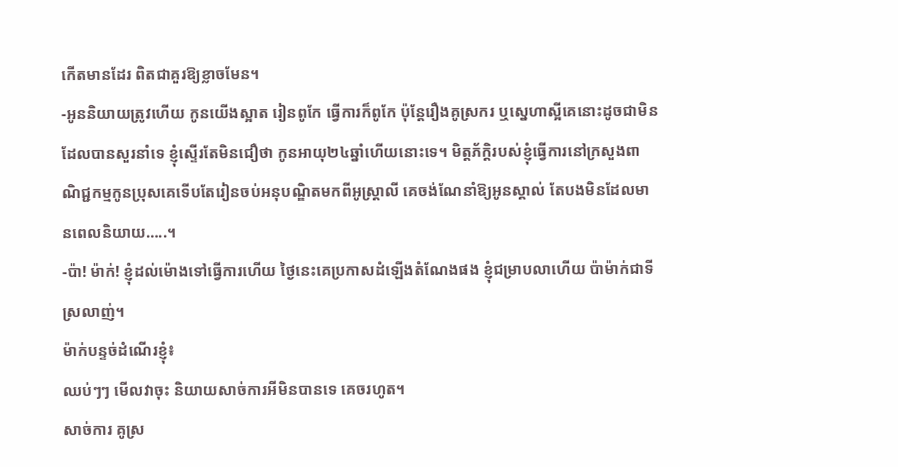កើតមានដែរ ពិតជាគួរឱ្យខ្លាចមែន។
-អូននិយាយត្រូវហើយ កូនយើងស្អាត រៀនពូកែ ធ្វើការក៏ពូកែ ប៉ុន្តែរឿងគូស្រករ ឬស្នេហាស្អីគេនោះដូចជាមិនដែលបានសួរនាំទេ ខ្ញុំស្ទើរតែមិនជឿថា កូនអាយុ២៤ឆ្នាំហើយនោះទេ។ មិត្តភ័ក្ដិរបស់ខ្ញុំធ្វើការនៅក្រសួងពាណិជ្ជកម្មកូនប្រុសគេទើបតែរៀនចប់អនុបណ្ឌិតមកពីអូស្ត្រាលី គេចង់ណែនាំឱ្យអូនស្គាល់ តែបងមិនដែលមានពេលនិយាយ…..។
-ប៉ា! ម៉ាក់! ខ្ញុំដល់ម៉ោងទៅធ្វើការហើយ ថ្ងៃនេះគេប្រកាសដំឡើងតំណែងផង ខ្ញុំជម្រាបលាហើយ ប៉ាម៉ាក់ជាទីស្រលាញ់។
ម៉ាក់បន្ទច់ដំណើរខ្ញុំ៖
ឈប់ៗៗ មើលវាចុះ និយាយសាច់ការអីមិនបានទេ គេចរហូត។
សាច់ការ គូស្រ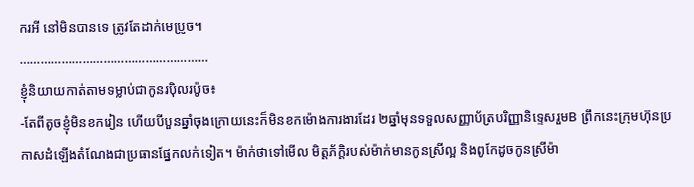ករអី នៅមិនបានទេ ត្រូវតែដាក់មេប្រូច។
………………………………………………
ខ្ញុំនិយាយកាត់តាមទម្លាប់ជាកូនរប៉ិលរប៉ូច៖
-តែពីតូចខ្ញុំមិនខករៀន ហើយបីបួនឆ្នាំចុងក្រោយនេះក៏មិនខកម៉ោងការងារដែរ ២ឆ្នាំមុនទទួលសញ្ញាប័ត្របរិញ្ញានិទ្ទេសរួមB ព្រឹកនេះក្រុមហ៊ុនប្រកាសដំឡើងតំណែងជាប្រធានផ្នែកលក់ទៀត។ ម៉ាក់ថាទៅមើល មិត្តភ័ក្ដិរបស់ម៉ាក់មានកូនស្រីល្អ និងពូកែដូចកូនស្រីម៉ា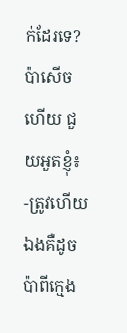ក់ដែរទេ?
ប៉ាសើចហើយ ជួយអួតខ្ញុំ៖
-ត្រូវហើយ ឯងគឺដូចប៉ាពីក្មេង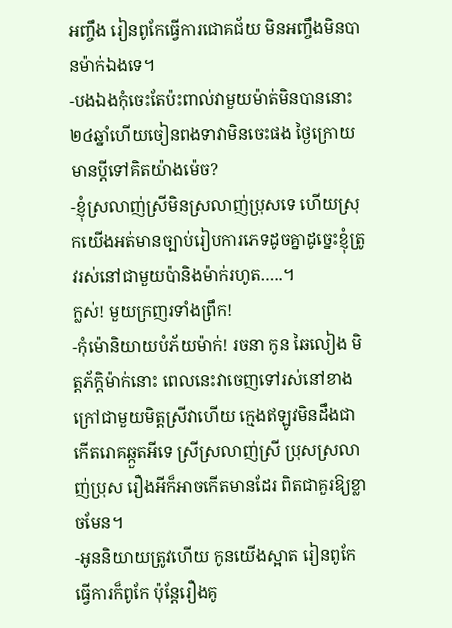អញ្ចឹង រៀនពូកែធ្វើការជោគជ័យ មិនអញ្ចឹងមិនបានម៉ាក់ឯងទេ។
-បងឯងកុំចេះតែប៉ះពាល់វាមួយម៉ាត់មិនបាននោះ ២៤ឆ្នាំហើយចៀនពងទាវាមិនចេះផង ថ្ងៃក្រោយមានប្ដីទៅគិតយ៉ាងម៉េច?
-ខ្ញុំស្រលាញ់ស្រីមិនស្រលាញ់ប្រុសទេ ហើយស្រុកយើងអត់មានច្បាប់រៀបការភេទដូចគ្នាដូច្នេះខ្ញុំត្រូវរស់នៅជាមួយប៉ានិងម៉ាក់រហូត…..។
ក្លស់! មួយក្រញរទាំងព្រឹក!
-កុំម៉ោនិយាយបំភ័យម៉ាក់! រចនា កូន ឆៃលៀង មិត្តភ័ក្ដិម៉ាក់នោះ ពេលនេះវាចេញទៅរស់នៅខាងក្រៅជាមួយមិត្តស្រីវាហើយ ក្មេងឥឡូវមិនដឹងជាកើតរោគឆ្កួតអីទេ ស្រីស្រលាញ់ស្រី ប្រុសស្រលាញ់ប្រុស រឿងអីក៏អាចកើតមានដែរ ពិតជាគួរឱ្យខ្លាចមែន។
-អូននិយាយត្រូវហើយ កូនយើងស្អាត រៀនពូកែ ធ្វើការក៏ពូកែ ប៉ុន្តែរឿងគូ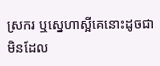ស្រករ ឬស្នេហាស្អីគេនោះដូចជាមិនដែល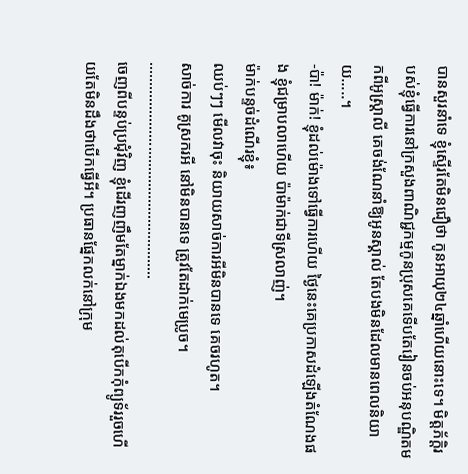បានសួរនាំទេ ខ្ញុំស្ទើរតែមិនជឿថា កូនអាយុ២៤ឆ្នាំហើយនោះទេ។ មិត្តភ័ក្ដិរបស់ខ្ញុំធ្វើការនៅក្រសួងពាណិជ្ជកម្មកូនប្រុសគេទើបតែរៀនចប់អនុបណ្ឌិតមកពីអូស្ត្រាលី គេចង់ណែនាំឱ្យអូនស្គាល់ តែបងមិនដែលមានពេលនិយាយ…..។
-ប៉ា! ម៉ាក់! ខ្ញុំដល់ម៉ោងទៅធ្វើការហើយ ថ្ងៃនេះគេប្រកាសដំឡើងតំណែងផង ខ្ញុំជម្រាបលាហើយ ប៉ាម៉ាក់ជាទីស្រលាញ់។
ម៉ាក់បន្ទច់ដំណើរខ្ញុំ៖
ឈប់ៗៗ មើលវាចុះ និយាយសាច់ការអីមិនបានទេ គេចរហូត។
សាច់ការ គូស្រករអី នៅមិនបានទេ ត្រូវតែដាក់មេប្រូច។
………………………………………………
ចេញពីបន្ទប់ប្រជុំវិញ ខ្ញុំដើរញញឹមតែម្នាក់ឯងមកដល់តុបើកកុំព្យូទ័ររួចហើយតែមិនដឹងថាបើកធ្វើអី។ ប្រធានផ្នែកលក់នៅក្រុម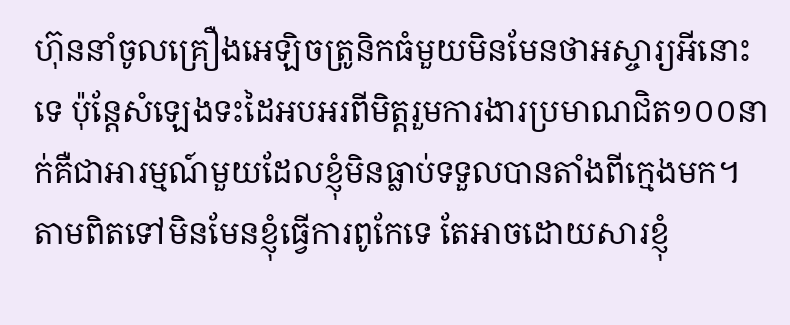ហ៊ុននាំចូលគ្រឿងអេឡិចត្រូនិកធំមួយមិនមែនថាអស្ចារ្យអីនោះទេ ប៉ុន្តែសំឡេងទះដៃអបអរពីមិត្តរួមការងារប្រមាណជិត១០០នាក់គឺជាអារម្មណ៍មួយដែលខ្ញុំមិនធ្លាប់ទទួលបានតាំងពីក្មេងមក។ តាមពិតទៅមិនមែនខ្ញុំធ្វើការពូកែទេ តែអាចដោយសារខ្ញុំ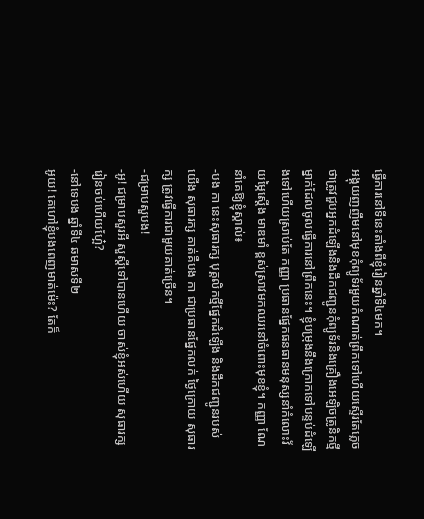ធ្វើការនៅទីនេះតាំងពីខ្ញុំរៀនឆ្នាំទី៤មក។
អង្គុយញញឹមនៅមុខកុំព្យូទ័រមួយកំណាត់ព្រឹកទៅហើយស្ទើរតែភ្លេចថាត្រូវជួបអ្នកដំឡើងនិងដឹកជញ្ជូនកុំព្យូទ័រនិងគ្រឿងអេឡិចត្រូនិកថ្មីម្នាក់ដែលចូលធ្វើការនៅព្រឹកនេះ។ ខ្ញុំបម្រុងនឹងក្រោកទៅបន្ទប់ដំឡើងទៅហើយស្រាប់តែ កញ្ញា ប្រធានផ្នែកធនធានមនុស្សនាំកំលោះវ័យម្ភៃស្ដើង មាឌមាំ ខ្ពស់ស្រាវមកឈរនៅចំពោះមុខខ្ញុំ។ កញ្ញា ណែនាំគេឱ្យខ្ញុំស្គាល់៖
-បង កា នេះសុធារក្ស បុគ្គលិកថ្មីផ្នែកដំឡើង និងដឹកជញ្ជូនរបស់យើង សុធារក្ស គាត់គឺបង កា ជាប្រធានផ្នែកលក់ ថ្ងៃក្រោយ សុធារក្ស ត្រូវធ្វើការជាមួយគាត់ច្រើន។
-ជម្រាបសួបង!
-អូ! ជម្រាបសួរអី សួស្ដីទៅបានហើយ ចាស់ខ្ញុំអស់ហើយ សុធារក្ស រៀនចប់ហើយហ្អែ៎?
-នៅទេបង ឆ្នាំទី៤ ឆមាសទី២
អូយ! គេហៅខ្ញុំបងពេញមាត់ម៉េះ? តែក៏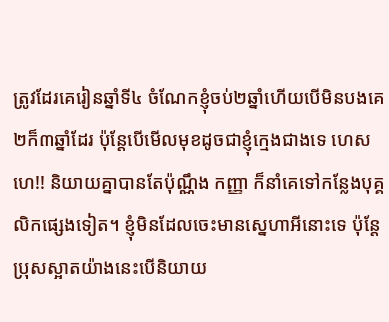ត្រូវដែរគេរៀនឆ្នាំទី៤ ចំណែកខ្ញុំចប់២ឆ្នាំហើយបើមិនបងគេ២ក៏៣ឆ្នាំដែរ ប៉ុន្តែបើមើលមុខដូចជាខ្ញុំក្មេងជាងទេ ហេសហេ!! និយាយគ្នាបានតែប៉ុណ្ណឹង កញ្ញា ក៏នាំគេទៅកន្លែងបុគ្គលិកផ្សេងទៀត។ ខ្ញុំមិនដែលចេះមានស្នេហាអីនោះទេ ប៉ុន្តែប្រុសស្អាតយ៉ាងនេះបើនិយាយ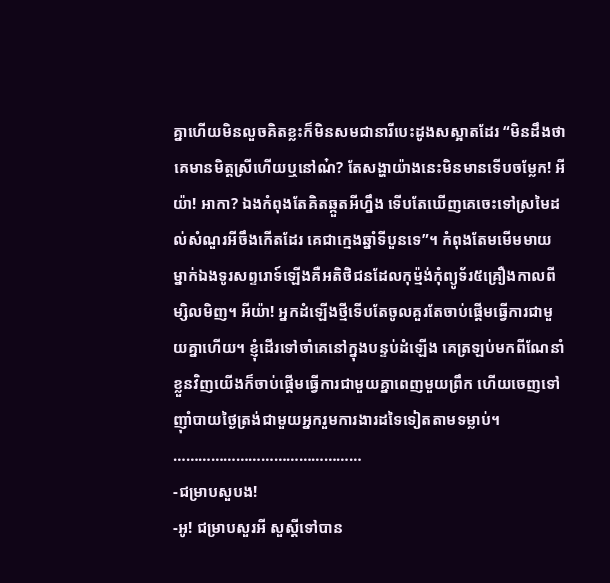គ្នាហើយមិនលួចគិតខ្លះក៏មិនសមជានារីបេះដូងសស្អាតដែរ “មិនដឹងថាគេមានមិត្តស្រីហើយឬនៅណ៎? តែសង្ហាយ៉ាងនេះមិនមានទើបចម្លែក! អីយ៉ា! អាកា? ឯងកំពុងតែគិតឆ្កួតអីហ្នឹង ទើបតែឃើញគេចេះទៅស្រមៃដល់សំណួរអីចឹងកើតដែរ គេជាក្មេងឆ្នាំទីបួនទេ”។ កំពុងតែមមើមមាយម្នាក់ឯងទូរសព្ទរោទ៍ឡើងគឺអតិថិជនដែលកុម្ម៉ង់កុំព្យូទ័រ៥គ្រឿងកាលពីម្សិលមិញ។ អីយ៉ា! អ្នកដំឡើងថ្មីទើបតែចូលគួរតែចាប់ផ្ដើមធ្វើការជាមួយគ្នាហើយ។ ខ្ញុំដើរទៅចាំគេនៅក្នុងបន្ទប់ដំឡើង គេត្រឡប់មកពីណែនាំខ្លួនវិញយើងក៏ចាប់ផ្ដើមធ្វើការជាមួយគ្នាពេញមួយព្រឹក ហើយចេញទៅញ៉ាំបាយថ្ងៃត្រង់ជាមួយអ្នករួមការងារដទៃទៀតតាមទម្លាប់។
………………………………………
-ជម្រាបសួបង!
-អូ! ជម្រាបសួរអី សួស្ដីទៅបាន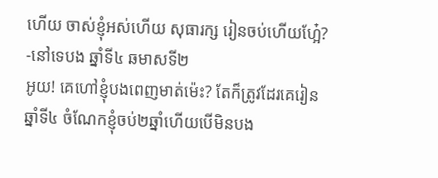ហើយ ចាស់ខ្ញុំអស់ហើយ សុធារក្ស រៀនចប់ហើយហ្អែ៎?
-នៅទេបង ឆ្នាំទី៤ ឆមាសទី២
អូយ! គេហៅខ្ញុំបងពេញមាត់ម៉េះ? តែក៏ត្រូវដែរគេរៀនឆ្នាំទី៤ ចំណែកខ្ញុំចប់២ឆ្នាំហើយបើមិនបង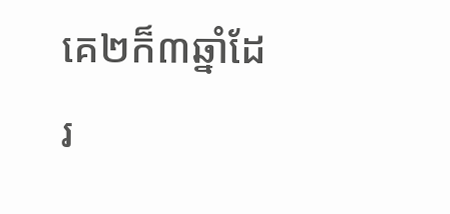គេ២ក៏៣ឆ្នាំដែរ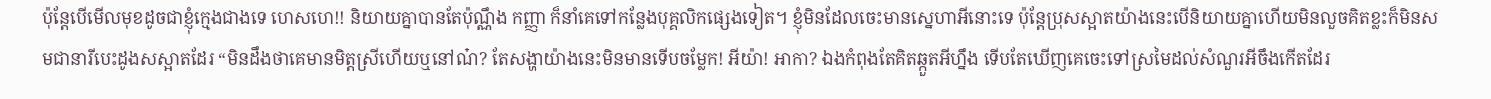ប៉ុន្តែបើមើលមុខដូចជាខ្ញុំក្មេងជាងទេ ហេសហេ!! និយាយគ្នាបានតែប៉ុណ្ណឹង កញ្ញា ក៏នាំគេទៅកន្លែងបុគ្គលិកផ្សេងទៀត។ ខ្ញុំមិនដែលចេះមានស្នេហាអីនោះទេ ប៉ុន្តែប្រុសស្អាតយ៉ាងនេះបើនិយាយគ្នាហើយមិនលួចគិតខ្លះក៏មិនសមជានារីបេះដូងសស្អាតដែរ “មិនដឹងថាគេមានមិត្តស្រីហើយឬនៅណ៎? តែសង្ហាយ៉ាងនេះមិនមានទើបចម្លែក! អីយ៉ា! អាកា? ឯងកំពុងតែគិតឆ្កួតអីហ្នឹង ទើបតែឃើញគេចេះទៅស្រមៃដល់សំណួរអីចឹងកើតដែរ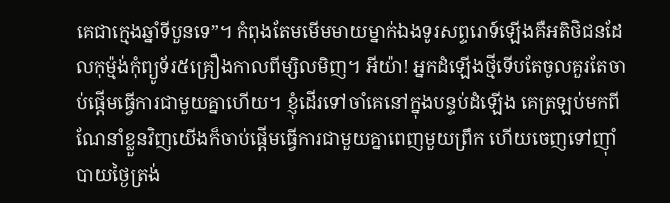គេជាក្មេងឆ្នាំទីបួនទេ”។ កំពុងតែមមើមមាយម្នាក់ឯងទូរសព្ទរោទ៍ឡើងគឺអតិថិជនដែលកុម្ម៉ង់កុំព្យូទ័រ៥គ្រឿងកាលពីម្សិលមិញ។ អីយ៉ា! អ្នកដំឡើងថ្មីទើបតែចូលគួរតែចាប់ផ្ដើមធ្វើការជាមួយគ្នាហើយ។ ខ្ញុំដើរទៅចាំគេនៅក្នុងបន្ទប់ដំឡើង គេត្រឡប់មកពីណែនាំខ្លួនវិញយើងក៏ចាប់ផ្ដើមធ្វើការជាមួយគ្នាពេញមួយព្រឹក ហើយចេញទៅញ៉ាំបាយថ្ងៃត្រង់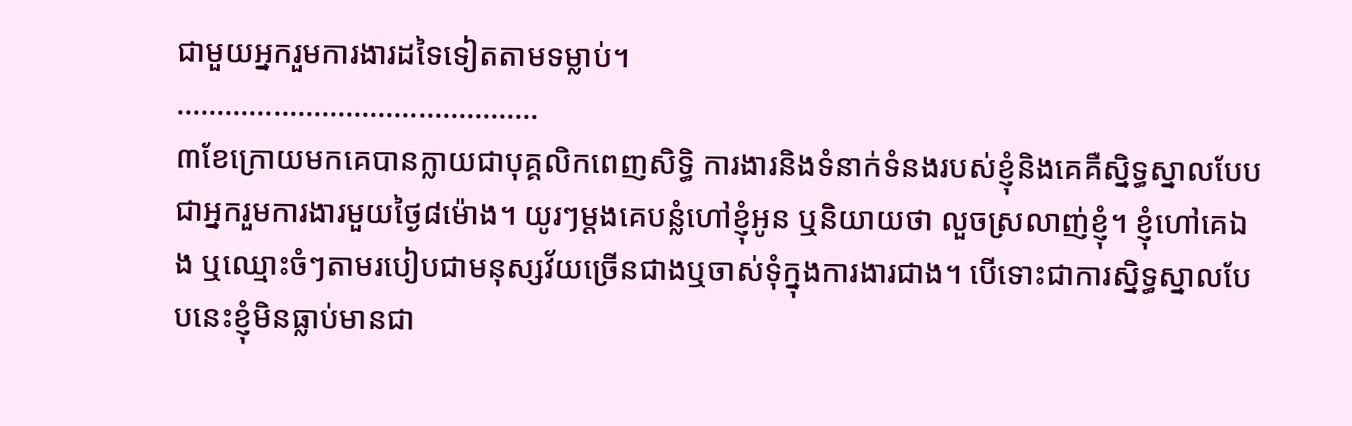ជាមួយអ្នករួមការងារដទៃទៀតតាមទម្លាប់។
………………………………………
៣ខែក្រោយមកគេបានក្លាយជាបុគ្គលិកពេញសិទ្ធិ ការងារនិងទំនាក់ទំនងរបស់ខ្ញុំនិងគេគឺស្និទ្ធស្នាលបែបជាអ្នករួមការងារមួយថ្ងៃ៨ម៉ោង។ យូរៗម្ដងគេបន្លំហៅខ្ញុំអូន ឬនិយាយថា លួចស្រលាញ់ខ្ញុំ។ ខ្ញុំហៅគេឯង ឬឈ្មោះចំៗតាមរបៀបជាមនុស្សវ័យច្រើនជាងឬចាស់ទុំក្នុងការងារជាង។ បើទោះជាការស្និទ្ធស្នាលបែបនេះខ្ញុំមិនធ្លាប់មានជា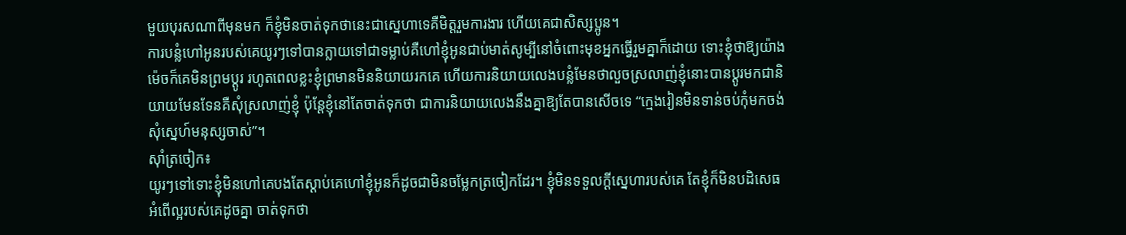មួយបុរសណាពីមុនមក ក៏ខ្ញុំមិនចាត់ទុកថានេះជាស្នេហាទេគឺមិត្តរួមការងារ ហើយគេជាសិស្សប្អូន។
ការបន្លំហៅអូនរបស់គេយូរៗទៅបានក្លាយទៅជាទម្លាប់គឺហៅខ្ញុំអូនជាប់មាត់សូម្បីនៅចំពោះមុខអ្នកធ្វើរួមគ្នាក៏ដោយ ទោះខ្ញុំថាឱ្យយ៉ាងម៉េចក៏គេមិនព្រមប្ដូរ រហូតពេលខ្លះខ្ញុំព្រមានមិននិយាយរកគេ ហើយការនិយាយលេងបន្លំមែនថាលួចស្រលាញ់ខ្ញុំនោះបានប្ដូរមកជានិយាយមែនទែនគឺសុំស្រលាញ់ខ្ញុំ ប៉ុន្តែខ្ញុំនៅតែចាត់ទុកថា ជាការនិយាយលេងនឹងគ្នាឱ្យតែបានសើចទេ “ក្មេងរៀនមិនទាន់ចប់កុំមកចង់សុំស្នេហ៍មនុស្សចាស់”។
ស៊ាំត្រចៀក៖
យូរៗទៅទោះខ្ញុំមិនហៅគេបងតែស្ដាប់គេហៅខ្ញុំអូនក៏ដូចជាមិនចម្លែកត្រចៀកដែរ។ ខ្ញុំមិនទទួលក្ដីស្នេហារបស់គេ តែខ្ញុំក៏មិនបដិសេធអំពើល្អរបស់គេដូចគ្នា ចាត់ទុកថា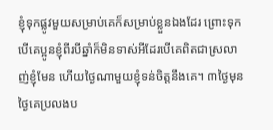ខ្ញុំទុកផ្លូវមួយសម្រាប់គេក៏សម្រាប់ខ្លួនឯងដែរ ព្រោះទុកបើគេប្អូនខ្ញុំពីរបីឆ្នាំក៏មិនទាស់អីដែរបើគេពិតជាស្រលាញ់ខ្ញុំមែន ហើយថ្ងៃណាមួយខ្ញុំទន់ចិត្តនឹងគេ។ ៣ថ្ងៃមុនថ្ងៃគេប្រលងប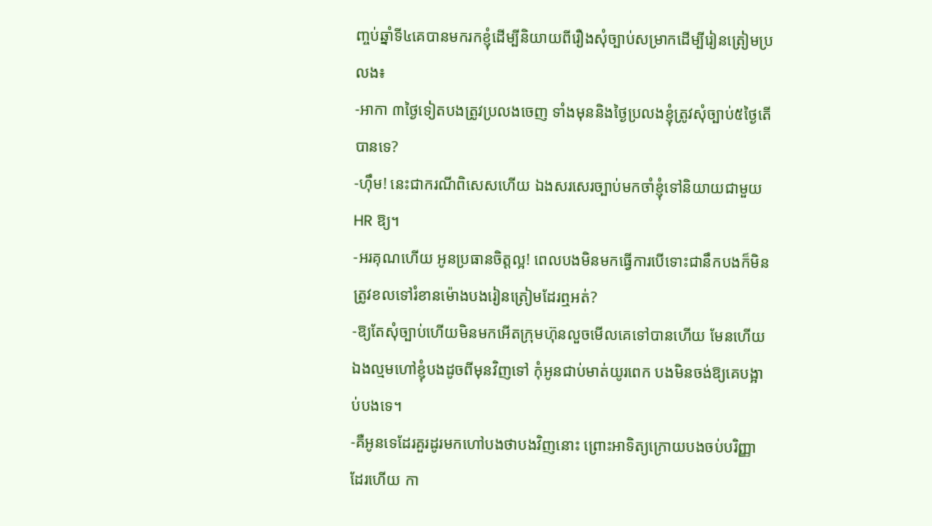ញ្ចប់ឆ្នាំទី៤គេបានមករកខ្ញុំដើម្បីនិយាយពីរឿងសុំច្បាប់សម្រាកដើម្បីរៀនត្រៀមប្រលង៖
-អាកា ៣ថ្ងៃទៀតបងត្រូវប្រលងចេញ ទាំងមុននិងថ្ងៃប្រលងខ្ញុំត្រូវសុំច្បាប់៥ថ្ងៃតើបានទេ?
-ហ៊ឹម! នេះជាករណីពិសេសហើយ ឯងសរសេរច្បាប់មកចាំខ្ញុំទៅនិយាយជាមួយ HR ឱ្យ។
-អរគុណហើយ អូនប្រធានចិត្តល្អ! ពេលបងមិនមកធ្វើការបើទោះជានឹកបងក៏មិនត្រូវខលទៅរំខានម៉ោងបងរៀនត្រៀមដែរឮអត់?
-ឱ្យតែសុំច្បាប់ហើយមិនមកអើតក្រុមហ៊ុនលួចមើលគេទៅបានហើយ មែនហើយឯងល្មមហៅខ្ញុំបងដូចពីមុនវិញទៅ កុំអូនជាប់មាត់យូរពេក បងមិនចង់ឱ្យគេបង្អាប់បងទេ។
-គឺអូនទេដែរគួរដូរមកហៅបងថាបងវិញនោះ ព្រោះអាទិត្យក្រោយបងចប់បរិញ្ញាដែរហើយ កា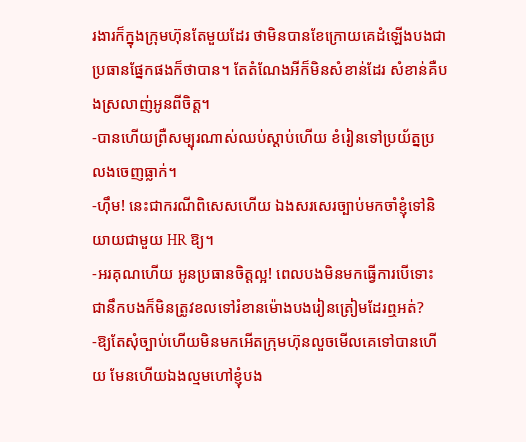រងារក៏ក្នុងក្រុមហ៊ុនតែមួយដែរ ថាមិនបានខែក្រោយគេដំឡើងបងជាប្រធានផ្នែកផងក៏ថាបាន។ តែតំណែងអីក៏មិនសំខាន់ដែរ សំខាន់គឺបងស្រលាញ់អូនពីចិត្ត។
-បានហើយព្រឺសម្បុរណាស់ឈប់ស្ដាប់ហើយ ខំរៀនទៅប្រយ័ត្នប្រលងចេញធ្លាក់។
-ហ៊ឹម! នេះជាករណីពិសេសហើយ ឯងសរសេរច្បាប់មកចាំខ្ញុំទៅនិយាយជាមួយ HR ឱ្យ។
-អរគុណហើយ អូនប្រធានចិត្តល្អ! ពេលបងមិនមកធ្វើការបើទោះជានឹកបងក៏មិនត្រូវខលទៅរំខានម៉ោងបងរៀនត្រៀមដែរឮអត់?
-ឱ្យតែសុំច្បាប់ហើយមិនមកអើតក្រុមហ៊ុនលួចមើលគេទៅបានហើយ មែនហើយឯងល្មមហៅខ្ញុំបង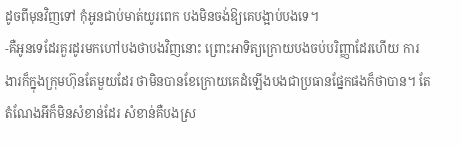ដូចពីមុនវិញទៅ កុំអូនជាប់មាត់យូរពេក បងមិនចង់ឱ្យគេបង្អាប់បងទេ។
-គឺអូនទេដែរគួរដូរមកហៅបងថាបងវិញនោះ ព្រោះអាទិត្យក្រោយបងចប់បរិញ្ញាដែរហើយ ការងារក៏ក្នុងក្រុមហ៊ុនតែមួយដែរ ថាមិនបានខែក្រោយគេដំឡើងបងជាប្រធានផ្នែកផងក៏ថាបាន។ តែតំណែងអីក៏មិនសំខាន់ដែរ សំខាន់គឺបងស្រ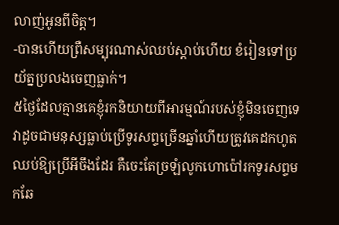លាញ់អូនពីចិត្ត។
-បានហើយព្រឺសម្បុរណាស់ឈប់ស្ដាប់ហើយ ខំរៀនទៅប្រយ័ត្នប្រលងចេញធ្លាក់។
៥ថ្ងៃដែលគ្មានគេខ្ញុំរកនិយាយពីអារម្មណ៍របស់ខ្ញុំមិនចេញទេ វាដូចជាមនុស្សធ្លាប់ប្រើទូរសព្ទច្រើនឆ្នាំហើយត្រូវគេដកហូតឈប់ឱ្យប្រើអីចឹងដែរ គឺចេះតែច្រឡំលូកហោប៉ៅរកទូរសព្ទមកឆែ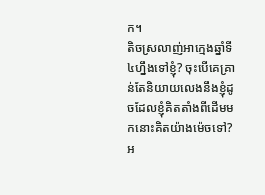ក។
តិចស្រលាញ់អាក្មេងឆ្នាំទី៤ហ្នឹងទៅខ្ញុំ? ចុះបើគេគ្រាន់តែនិយាយលេងនឹងខ្ញុំដូចដែលខ្ញុំគិតតាំងពីដើមមកនោះគិតយ៉ាងម៉េចទៅ? អ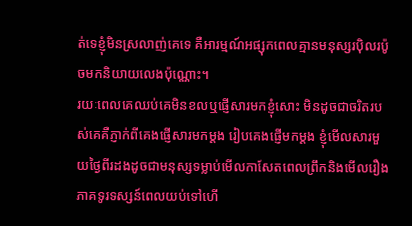ត់ទេខ្ញុំមិនស្រលាញ់គេទេ គឺអារម្មណ៍អផ្សុកពេលគ្មានមនុស្សរប៉ិលរប៉ូចមកនិយាយលេងប៉ុណ្ណោះ។
រយៈពេលគេឈប់គេមិនខលឬផ្ញើសារមកខ្ញុំសោះ មិនដូចជាចរិតរបស់គេគឺភ្ញាក់ពីគេងផ្ញើសារមកម្ដង រៀបគេងផ្ញើមកម្ដង ខ្ញុំមើលសារមួយថ្ងៃពីរដងដូចជាមនុស្សទម្លាប់មើលកាសែតពេលព្រឹកនិងមើលរឿងភាគទូរទស្សន៍ពេលយប់ទៅហើ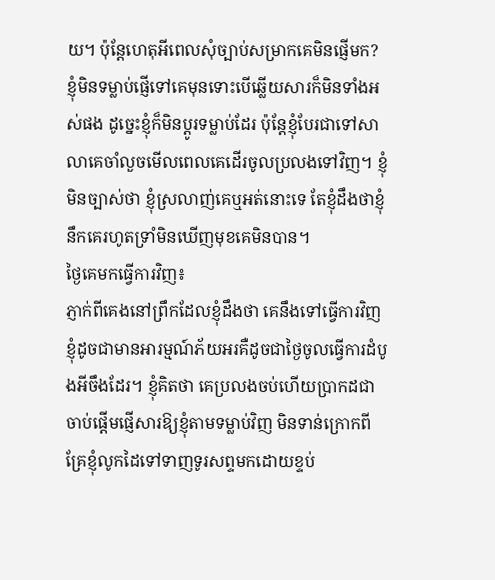យ។ ប៉ុន្តែហេតុអីពេលសុំច្បាប់សម្រាកគេមិនផ្ញើមក? ខ្ញុំមិនទម្លាប់ផ្ញើទៅគេមុនទោះបើឆ្លើយសារក៏មិនទាំងអស់ផង ដូច្នេះខ្ញុំក៏មិនប្ដូរទម្លាប់ដែរ ប៉ុន្តែខ្ញុំបែរជាទៅសាលាគេចាំលួចមើលពេលគេដើរចូលប្រលងទៅវិញ។ ខ្ញុំមិនច្បាស់ថា ខ្ញុំស្រលាញ់គេឬអត់នោះទេ តែខ្ញុំដឹងថាខ្ញុំនឹកគេរហូតទ្រាំមិនឃើញមុខគេមិនបាន។
ថ្ងៃគេមកធ្វើការវិញ៖
ភ្ញាក់ពីគេងនៅព្រឹកដែលខ្ញុំដឹងថា គេនឹងទៅធ្វើការវិញខ្ញុំដូចជាមានអារម្មណ៍ភ័យអរគឺដូចជាថ្ងៃចូលធ្វើការដំបូងអីចឹងដែរ។ ខ្ញុំគិតថា គេប្រលងចប់ហើយប្រាកដជាចាប់ផ្ដើមផ្ញើសារឱ្យខ្ញុំតាមទម្លាប់វិញ មិនទាន់ក្រោកពីគ្រែខ្ញុំលូកដៃទៅទាញទូរសព្ទមកដោយខ្ទប់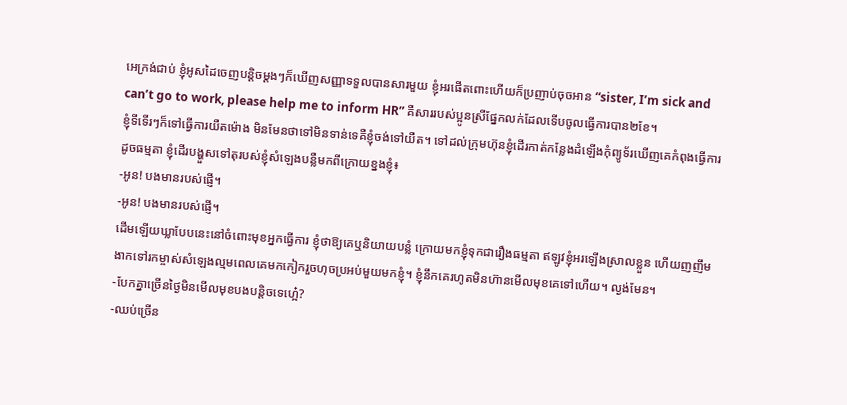អេក្រង់ជាប់ ខ្ញុំអូសដៃចេញបន្តិចម្ដងៗក៏ឃើញសញ្ញាទទួលបានសារមួយ ខ្ញុំអរផើតពោះហើយក៏ប្រញាប់ចុចអាន “sister, I’m sick and can’t go to work, please help me to inform HR” គឺសាររបស់ប្អូនស្រីផ្នែកលក់ដែលទើបចូលធ្វើការបាន២ខែ។
ខ្ញុំទីទើរៗក៏ទៅធ្វើការយឺតម៉ោង មិនមែនថាទៅមិនទាន់ទេគឺខ្ញុំចង់ទៅយឺត។ ទៅដល់ក្រុមហ៊ុនខ្ញុំដើរកាត់កន្លែងដំឡើងកុំព្យូទ័រឃើញគេកំពុងធ្វើការដូចធម្មតា ខ្ញុំដើរបង្ហួសទៅតុរបស់ខ្ញុំសំឡេងបន្លឺមកពីក្រោយខ្នងខ្ញុំ៖
-អូន! បងមានរបស់ផ្ញើ។
-អូន! បងមានរបស់ផ្ញើ។
ដើមឡើយឃ្លាបែបនេះនៅចំពោះមុខអ្នកធ្វើការ ខ្ញុំថាឱ្យគេឬនិយាយបន្លំ ក្រោយមកខ្ញុំទុកជារឿងធម្មតា ឥឡូវខ្ញុំអរឡើងស្រាលខ្លួន ហើយញញឹមងាកទៅរកម្ចាស់សំឡេងល្មមពេលគេមកកៀករួចហុចប្រអប់មួយមកខ្ញុំ។ ខ្ញុំនឹកគេរហូតមិនហ៊ានមើលមុខគេទៅហើយ។ ល្ងង់មែន។
-បែកគ្នាច្រើនថ្ងៃមិនមើលមុខបងបន្តិចទេហ្អេ៎?
-ឈប់ច្រើន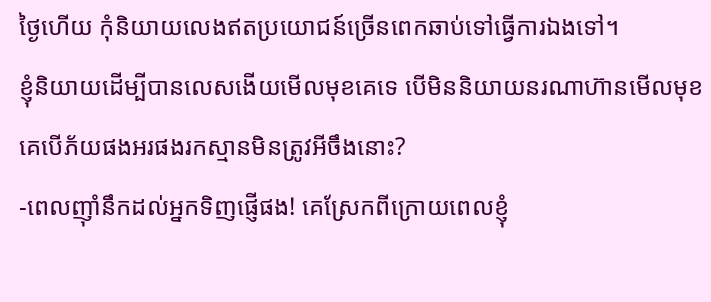ថ្ងៃហើយ កុំនិយាយលេងឥតប្រយោជន៍ច្រើនពេកឆាប់ទៅធ្វើការឯងទៅ។
ខ្ញុំនិយាយដើម្បីបានលេសងើយមើលមុខគេទេ បើមិននិយាយនរណាហ៊ានមើលមុខគេបើភ័យផងអរផងរកស្មានមិនត្រូវអីចឹងនោះ?
-ពេលញ៉ាំនឹកដល់អ្នកទិញផ្ញើផង! គេស្រែកពីក្រោយពេលខ្ញុំ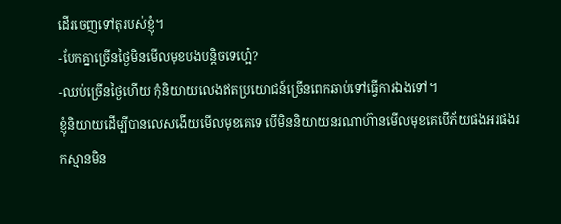ដើរចេញទៅតុរបស់ខ្ញុំ។
-បែកគ្នាច្រើនថ្ងៃមិនមើលមុខបងបន្តិចទេហ្អេ៎?
-ឈប់ច្រើនថ្ងៃហើយ កុំនិយាយលេងឥតប្រយោជន៍ច្រើនពេកឆាប់ទៅធ្វើការឯងទៅ។
ខ្ញុំនិយាយដើម្បីបានលេសងើយមើលមុខគេទេ បើមិននិយាយនរណាហ៊ានមើលមុខគេបើភ័យផងអរផងរកស្មានមិន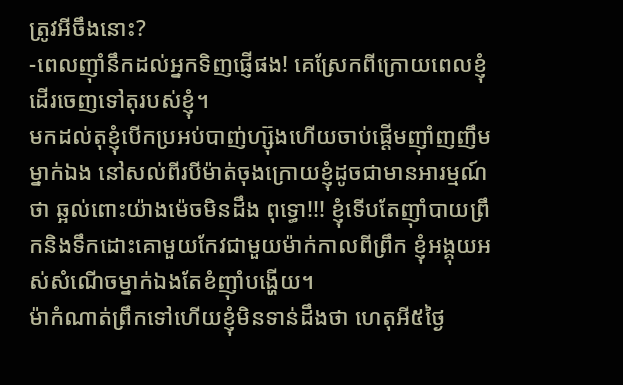ត្រូវអីចឹងនោះ?
-ពេលញ៉ាំនឹកដល់អ្នកទិញផ្ញើផង! គេស្រែកពីក្រោយពេលខ្ញុំដើរចេញទៅតុរបស់ខ្ញុំ។
មកដល់តុខ្ញុំបើកប្រអប់បាញ់ហ្ស៊ុងហើយចាប់ផ្ដើមញ៉ាំញញឹមម្នាក់ឯង នៅសល់ពីរបីម៉ាត់ចុងក្រោយខ្ញុំដូចជាមានអារម្មណ៍ថា ឆ្អល់ពោះយ៉ាងម៉េចមិនដឹង ពុទ្ធោ!!! ខ្ញុំទើបតែញ៉ាំបាយព្រឹកនិងទឹកដោះគោមួយកែវជាមួយម៉ាក់កាលពីព្រឹក ខ្ញុំអង្គុយអស់សំណើចម្នាក់ឯងតែខំញ៉ាំបង្ហើយ។
ម៉ាកំណាត់ព្រឹកទៅហើយខ្ញុំមិនទាន់ដឹងថា ហេតុអី៥ថ្ងៃ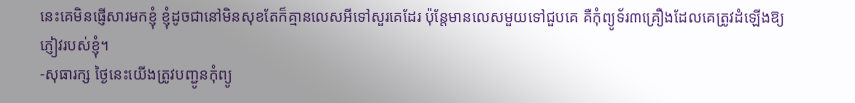នេះគេមិនផ្ញើសារមកខ្ញុំ ខ្ញុំដូចជានៅមិនសុខតែក៏គ្មានលេសអីទៅសួរគេដែរ ប៉ុន្តែមានលេសមួយទៅជួបគេ គឺកុំព្យូទ័រ៣គ្រឿងដែលគេត្រូវដំឡើងឱ្យភ្ញៀវរបស់ខ្ញុំ។
-សុធារក្ស ថ្ងៃនេះយើងត្រូវបញ្ជូនកុំព្យូ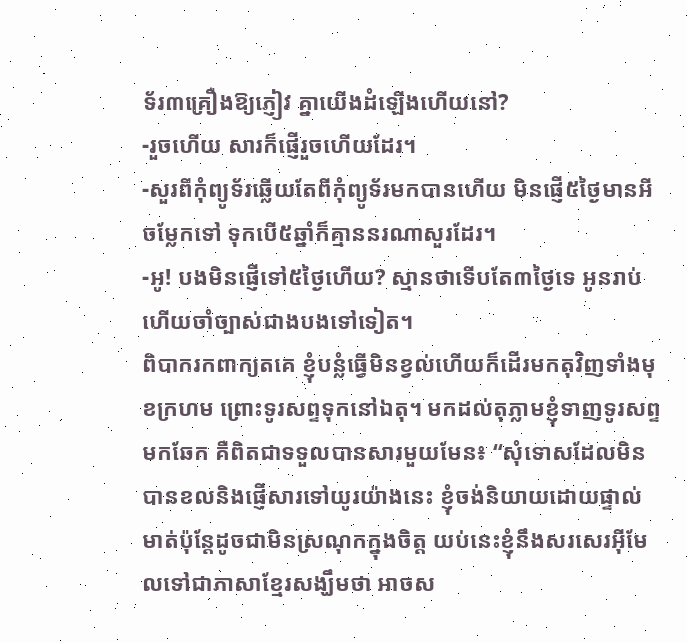ទ័រ៣គ្រឿងឱ្យភ្ញៀវ គ្នាយើងដំឡើងហើយនៅ?
-រួចហើយ សារក៏ផ្ញើរួចហើយដែរ។
-សួរពីកុំព្យូទ័រឆ្លើយតែពីកុំព្យូទ័រមកបានហើយ មិនផ្ញើ៥ថ្ងៃមានអីចម្លែកទៅ ទុកបើ៥ឆ្នាំក៏គ្មាននរណាសួរដែរ។
-អូ! បងមិនផ្ញើទៅ៥ថ្ងៃហើយ? ស្មានថាទើបតែ៣ថ្ងៃទេ អូនរាប់ហើយចាំច្បាស់ជាងបងទៅទៀត។
ពិបាករកពាក្យតគេ ខ្ញុំបន្លំធ្វើមិនខ្វល់ហើយក៏ដើរមកតុវិញទាំងមុខក្រហម ព្រោះទូរសព្ទទុកនៅឯតុ។ មកដល់តុភ្លាមខ្ញុំទាញទូរសព្ទមកឆែក គឺពិតជាទទួលបានសារមួយមែន៖ “សុំទោសដែលមិនបានខលនិងផ្ញើសារទៅយូរយ៉ាងនេះ ខ្ញុំចង់និយាយដោយផ្ទាល់មាត់ប៉ុន្តែដូចជាមិនស្រណុកក្នុងចិត្ត យប់នេះខ្ញុំនឹងសរសេរអ៊ីមែលទៅជាភាសាខ្មែរសង្ឃឹមថា អាចស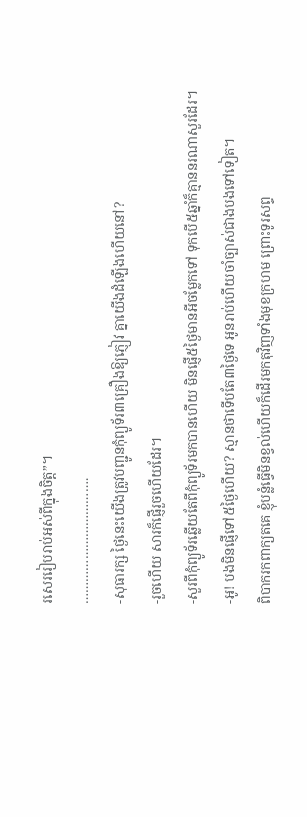រសេររៀបរាប់អស់ពីក្នុងចិត្ត”។
…………………………….
-សុធារក្ស ថ្ងៃនេះយើងត្រូវបញ្ជូនកុំព្យូទ័រ៣គ្រឿងឱ្យភ្ញៀវ គ្នាយើងដំឡើងហើយនៅ?
-រួចហើយ សារក៏ផ្ញើរួចហើយដែរ។
-សួរពីកុំព្យូទ័រឆ្លើយតែពីកុំព្យូទ័រមកបានហើយ មិនផ្ញើ៥ថ្ងៃមានអីចម្លែកទៅ ទុកបើ៥ឆ្នាំក៏គ្មាននរណាសួរដែរ។
-អូ! បងមិនផ្ញើទៅ៥ថ្ងៃហើយ? ស្មានថាទើបតែ៣ថ្ងៃទេ អូនរាប់ហើយចាំច្បាស់ជាងបងទៅទៀត។
ពិបាករកពាក្យតគេ ខ្ញុំបន្លំធ្វើមិនខ្វល់ហើយក៏ដើរមកតុវិញទាំងមុខក្រហម ព្រោះទូរសព្ទ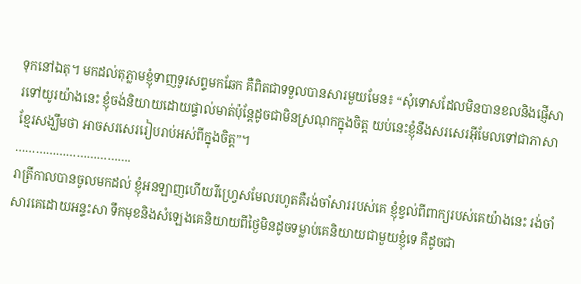ទុកនៅឯតុ។ មកដល់តុភ្លាមខ្ញុំទាញទូរសព្ទមកឆែក គឺពិតជាទទួលបានសារមួយមែន៖ “សុំទោសដែលមិនបានខលនិងផ្ញើសារទៅយូរយ៉ាងនេះ ខ្ញុំចង់និយាយដោយផ្ទាល់មាត់ប៉ុន្តែដូចជាមិនស្រណុកក្នុងចិត្ត យប់នេះខ្ញុំនឹងសរសេរអ៊ីមែលទៅជាភាសាខ្មែរសង្ឃឹមថា អាចសរសេររៀបរាប់អស់ពីក្នុងចិត្ត”។
…………………………….
រាត្រីកាលបានចូលមកដល់ ខ្ញុំអនឡាញហើយរីហ្រ្វេសមែលរហូតគឺរង់ចាំសាររបស់គេ ខ្ញុំខ្វល់ពីពាក្យរបស់គេយ៉ាងនេះ រង់ចាំសារគេដោយអន្ទះសា ទឹកមុខនិងសំឡេងគេនិយាយពីថ្ងៃមិនដូចទម្លាប់គេនិយាយជាមួយខ្ញុំទេ គឺដូចជា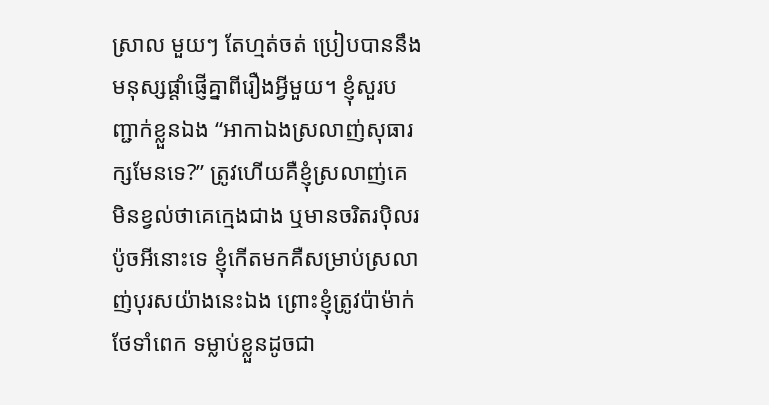ស្រាល មួយៗ តែហ្មត់ចត់ ប្រៀបបាននឹងមនុស្សផ្ដាំផ្ញើគ្នាពីរឿងអ្វីមួយ។ ខ្ញុំសួរបញ្ជាក់ខ្លួនឯង “អាកាឯងស្រលាញ់សុធារក្សមែនទេ?” ត្រូវហើយគឺខ្ញុំស្រលាញ់គេ មិនខ្វល់ថាគេក្មេងជាង ឬមានចរិតរប៉ិលរប៉ូចអីនោះទេ ខ្ញុំកើតមកគឺសម្រាប់ស្រលាញ់បុរសយ៉ាងនេះឯង ព្រោះខ្ញុំត្រូវប៉ាម៉ាក់ថែទាំពេក ទម្លាប់ខ្លួនដូចជា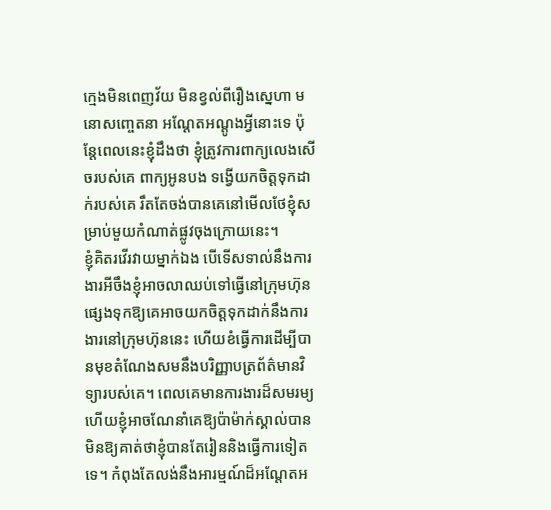ក្មេងមិនពេញវ័យ មិនខ្វល់ពីរឿងស្នេហា មនោសញ្ចេតនា អណ្ដែតអណ្ដូងអ្វីនោះទេ ប៉ុន្តែពេលនេះខ្ញុំដឹងថា ខ្ញុំត្រូវការពាក្យលេងសើចរបស់គេ ពាក្យអូនបង ទង្វើយកចិត្តទុកដាក់របស់គេ រឹតតែចង់បានគេនៅមើលថែខ្ញុំសម្រាប់មួយកំណាត់ផ្លូវចុងក្រោយនេះ។
ខ្ញុំគិតរវើរវាយម្នាក់ឯង បើទើសទាល់នឹងការងារអីចឹងខ្ញុំអាចលាឈប់ទៅធ្វើនៅក្រុមហ៊ុនផ្សេងទុកឱ្យគេអាចយកចិត្តទុកដាក់នឹងការងារនៅក្រុមហ៊ុននេះ ហើយខំធ្វើការដើម្បីបានមុខតំណែងសមនឹងបរិញ្ញាបត្រព័ត៌មានវិទ្យារបស់គេ។ ពេលគេមានការងារដ៏សមរម្យហើយខ្ញុំអាចណែនាំគេឱ្យប៉ាម៉ាក់ស្គាល់បាន មិនឱ្យគាត់ថាខ្ញុំបានតែរៀននិងធ្វើការទៀតទេ។ កំពុងតែលង់នឹងអារម្មណ៍ដ៏អណ្ដែតអ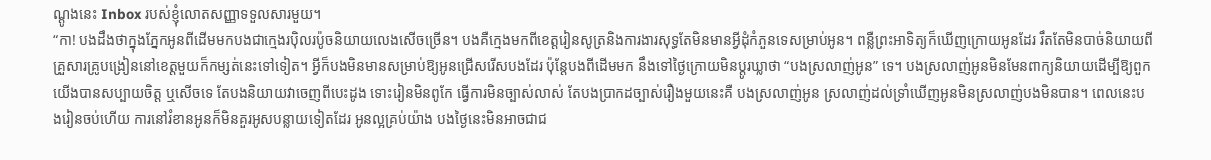ណ្ដូងនេះ Inbox របស់ខ្ញុំលោតសញ្ញាទទួលសារមួយ។
“កា! បងដឹងថាក្នុងភ្នែកអូនពីដើមមកបងជាក្មេងរប៉ិលរប៉ូចនិយាយលេងសើចច្រើន។ បងគឺក្មេងមកពីខេត្តរៀនសូត្រនិងការងារសុទ្ធតែមិនមានអ្វីដុំកំភួនទេសម្រាប់អូន។ ពន្លឺព្រះអាទិត្យក៏ឃើញក្រោយអូនដែរ រឹតតែមិនបាច់និយាយពីគ្រួសារគ្រូបង្រៀននៅខេត្តមួយក៏កម្សត់នេះទៅទៀត។ អ្វីក៏បងមិនមានសម្រាប់ឱ្យអូនជ្រើសរើសបងដែរ ប៉ុន្តែបងពីដើមមក នឹងទៅថ្ងៃក្រោយមិនប្ដូរឃ្លាថា “បងស្រលាញ់អូន” ទេ។ បងស្រលាញ់អូនមិនមែនពាក្យនិយាយដើម្បីឱ្យពួកយើងបានសប្បាយចិត្ត ឬសើចទេ តែបងនិយាយវាចេញពីបេះដូង ទោះរៀនមិនពូកែ ធ្វើការមិនច្បាស់លាស់ តែបងប្រាកដច្បាស់រឿងមួយនេះគឺ បងស្រលាញ់អូន ស្រលាញ់ដល់ទ្រាំឃើញអូនមិនស្រលាញ់បងមិនបាន។ ពេលនេះបងរៀនចប់ហើយ ការនៅរំខានអូនក៏មិនគួរអូសបន្លាយទៀតដែរ អូនល្អគ្រប់យ៉ាង បងថ្ងៃនេះមិនអាចជាជ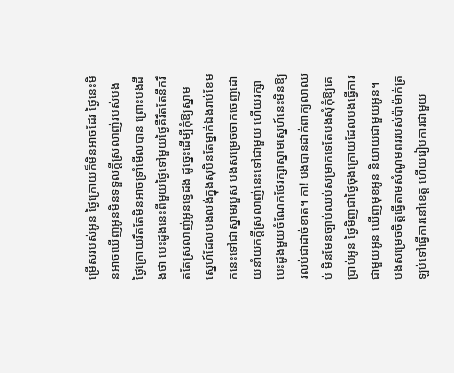ម្រើសរបស់អូន ថ្ងៃក្រោយក៏មិនអាចដែរ ថ្ងៃនេះមិនអាចឃើញអូនមិនទទួលក្ដីស្រលាញ់របស់បង ថ្ងៃក្រោយរឹតតែមិនអាចទ្រាំមើលបាន ព្រោះបងដឹងថា បេះដូងនេះពីមួយថ្ងៃទៅមួយថ្ងៃគឺរឹតតែនឹករឹតតែស្រលាញ់អូនទ្វេដង ដូច្នេះដើម្បីកុំឱ្យស្នាមស្នេហ៍ដែលបងលង់ក្នុងសុបិនតែម្នាក់ឯងរាប់ខែមកនេះទៅជាស្នាមរបួស បងសម្រេចចាកចេញដោយនាំយកក្ដីស្រលាញ់នេះទៅជាមួយ ហើយរក្សាបេះដូងមួយចំណែកថែរក្សាស្នាមស្នេហ៍នេះមិនឱ្យរលប់ជាដាច់ខាត។ កា! បងបានដាក់ពាក្យលាឈប់ មិនមែនច្បាប់ឈប់សម្រាកទេតែបងសុំកុំឱ្យគេប្រាប់អូន ថ្ងៃមិញជាថ្ងៃចុងក្រោយដែលបងធ្វើការជាមួយអូន ឃើញមុខអូន និយាយជាមួយអូន។ បងសម្រេចចិត្តធ្វើតាមសំណូមពររបស់ប៉ាម៉ាក់ត្រឡប់ទៅធ្វើការនៅខេត្ត ហើយរៀបការជាមួយ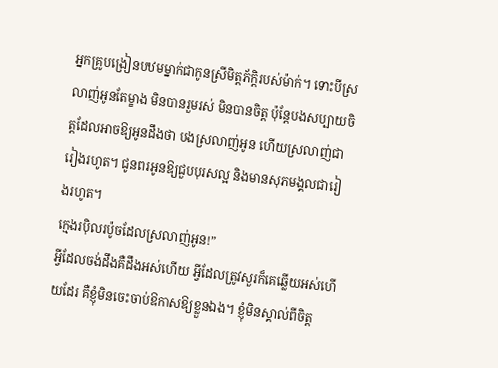អ្នកគ្រូបង្រៀនបឋមម្នាក់ជាកូនស្រីមិត្តភ័ក្ដិរបស់ម៉ាក់។ ទោះបីស្រលាញ់អូនតែម្ខាង មិនបានរួមរស់ មិនបានចិត្ត ប៉ុន្តែបងសប្បាយចិត្តដែលអាចឱ្យអូនដឹងថា បងស្រលាញ់អូន ហើយស្រលាញ់ជារៀងរហូត។ ជូនពរអូនឱ្យជួបបុរសល្អ និងមានសុភមង្គលជារៀងរហូត។
ក្មេងរប៉ិលរប៉ូចដែលស្រលាញ់អូន!”
អ្វីដែលចង់ដឹងគឺដឹងអស់ហើយ អ្វីដែលត្រូវសួរក៏គេឆ្លើយអស់ហើយដែរ គឺខ្ញុំមិនចេះចាប់ឱកាសឱ្យខ្លួនឯង។ ខ្ញុំមិនស្គាល់ពីចិត្ត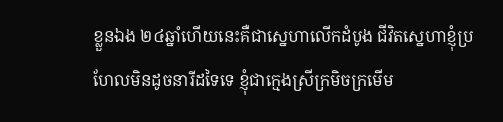ខ្លួនឯង ២៤ឆ្នាំហើយនេះគឺជាស្នេហាលើកដំបូង ជីវិតស្នេហាខ្ញុំប្រហែលមិនដូចនារីដទៃទេ ខ្ញុំជាក្មេងស្រីក្រមិចក្រមើម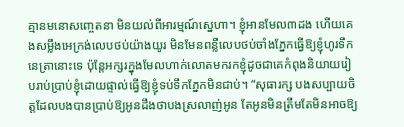គ្មានមនោសញ្ចេតនា មិនយល់ពីអារម្មណ៍ស្នេហា។ ខ្ញុំអានមែល៣ដង ហើយគេងសម្លឹងអេក្រង់លេបថប់យ៉ាងយូរ មិនមែនពន្លឺលេបថប់ចាំងភ្នែកធ្វើឱ្យខ្ញុំហូរទឹកនេត្រានោះទេ ប៉ុន្តែអក្សរក្នុងមែលហាក់លោតមករកខ្ញុំដូចជាគេកំពុងនិយាយរៀបរាប់ប្រាប់ខ្ញុំដោយផ្ទាល់ធ្វើឱ្យខ្ញុំទប់ទឹកភ្នែកមិនជាប់។ “សុធារក្ស បងសប្បាយចិត្តដែលបងបានប្រាប់ឱ្យអូនដឹងថាបងស្រលាញ់អូន តែអូនមិនត្រឹមតែមិនអាចឱ្យ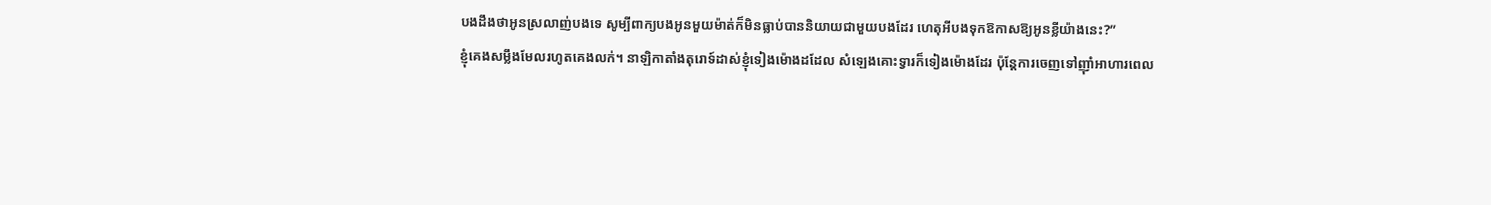បងដឹងថាអូនស្រលាញ់បងទេ សូម្បីពាក្យបងអូនមួយម៉ាត់ក៏មិនធ្លាប់បាននិយាយជាមួយបងដែរ ហេតុអីបងទុកឱកាសឱ្យអូនខ្លីយ៉ាងនេះ?”
ខ្ញុំគេងសម្លឹងមែលរហូតគេងលក់។ នាឡិកាតាំងតុរោទ៍ដាស់ខ្ញុំទៀងម៉ោងដដែល សំឡេងគោះទ្វារក៏ទៀងម៉ោងដែរ ប៉ុន្តែការចេញទៅញ៉ាំអាហារពេល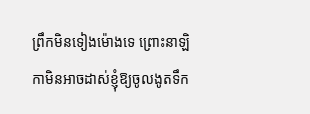ព្រឹកមិនទៀងម៉ោងទេ ព្រោះនាឡិកាមិនអាចដាស់ខ្ញុំឱ្យចូលងូតទឹក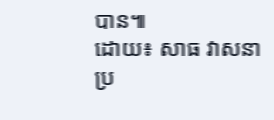បាន៕
ដោយ៖ សាធ វាសនា
ប្រ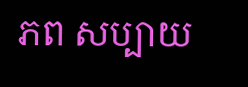ភព សប្បាយ